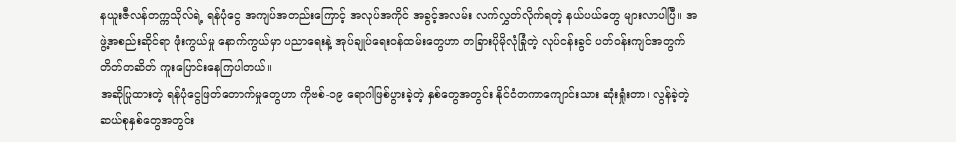နယူးဇီလန်တက္ကသိုလ်ရဲ့ ရန်ပုံငွေ အကျပ်အတည်းကြောင့် အလုပ်အကိုင် အခွင့်အလမ်း လက်လွှတ်လိုက်ရတဲ့ နယ်ပယ်တွေ များလာပါပြီ။ အဖွဲ့အစည်းဆိုင်ရာ ဖုံးကွယ်မှု နောက်ကွယ်မှာ ပညာရေးနဲ့ အုပ်ချုပ်ရေးဝန်ထမ်းတွေဟာ တခြားပိုမိုလုံခြုံတဲ့ လုပ်ငန်းခွင် ပတ်ဝန်းကျင်အတွက် တိတ်တဆိတ် ကူးပြောင်းနေကြပါတယ်။
အဆိုပြုထားတဲ့ ရန်ပုံငွေဖြတ်တောက်မှုတွေဟာ ကိုဗစ်-၁၉ ရောဂါဖြစ်ပွားခဲ့တဲ့ နှစ်တွေအတွင်း နိုင်ငံတကာကျောင်းသား ဆုံးရှုံးတာ၊ လွန်ခဲ့တဲ့ ဆယ်စုနှစ်တွေအတွင်း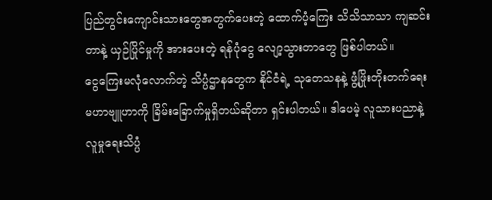ပြည်တွင်းကျောင်းသားတွေအတွက်ပေးတဲ့ ထောက်ပံ့ကြေး သိသိသာသာ ကျဆင်းတာနဲ့ ယှဉ်ပြိုင်မှုကို အားပေးတဲ့ ရန်ပုံငွေ လျော့သွားတာတွေ ဖြစ်ပါတယ်။
ငွေကြေးမလုံလောက်တဲ့ သိပ္ပံဌာနတွေက နိုင်ငံရဲ့ သုတေသနနဲ့ ဖွံ့ဖြိုးတိုးတက်ရေး မဟာဗျူဟာကို ခြိမ်းခြောက်မှုရှိတယ်ဆိုတာ ရှင်းပါတယ်။ ဒါပေမဲ့ လူသားပညာနဲ့ လူမှုရေးသိပ္ပံ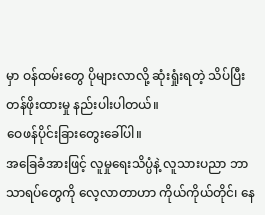မှာ ဝန်ထမ်းတွေ ပိုများလာလို့ ဆုံးရှုံးရတဲ့ သိပ်ပြီး တန်ဖိုးထားမှု နည်းပါးပါတယ်။
ဝေဖန်ပိုင်းခြားတွေးခေါ်ပါ။
အခြေခံအားဖြင့် လူမှုရေးသိပ္ပံနဲ့ လူသားပညာ ဘာသာရပ်တွေကို လေ့လာတာဟာ ကိုယ်ကိုယ်တိုင်၊ နေ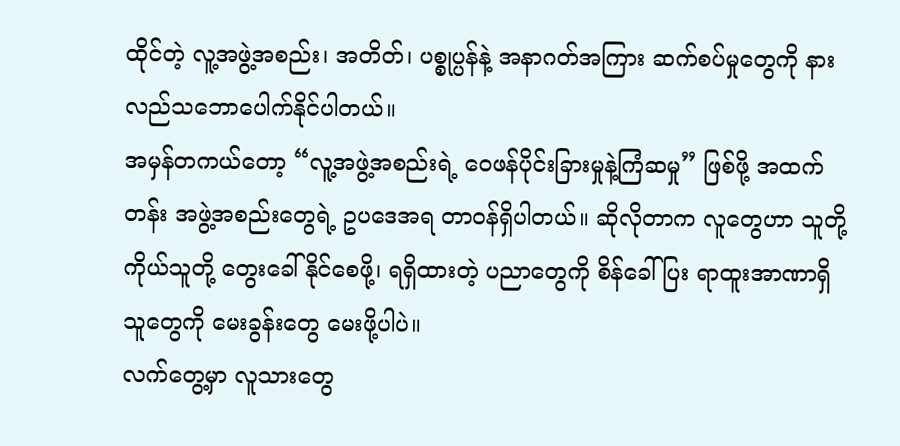ထိုင်တဲ့ လူ့အဖွဲ့အစည်း၊ အတိတ်၊ ပစ္စုပ္ပန်နဲ့ အနာဂတ်အကြား ဆက်စပ်မှုတွေကို နားလည်သဘောပေါက်နိုင်ပါတယ်။
အမှန်တကယ်တော့ “လူ့အဖွဲ့အစည်းရဲ့ ဝေဖန်ပိုင်းခြားမှုနဲ့ကြံဆမှု” ဖြစ်ဖို့ အထက်တန်း အဖွဲ့အစည်းတွေရဲ့ ဥပဒေအရ တာဝန်ရှိပါတယ်။ ဆိုလိုတာက လူတွေဟာ သူတို့ကိုယ်သူတို့ တွေးခေါ်နိုင်စေဖို့၊ ရရှိထားတဲ့ ပညာတွေကို စိန်ခေါ်ပြး ရာထူးအာဏာရှိသူတွေကို မေးခွန်းတွေ မေးဖို့ပါပဲ။
လက်တွေ့မှာ လူသားတွေ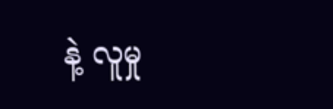နဲ့ လူမှု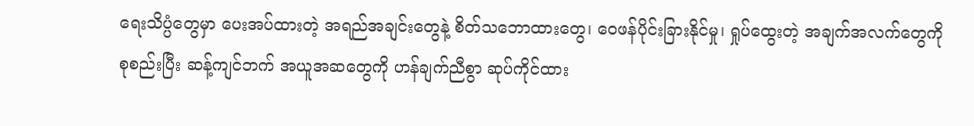ရေးသိပ္ပံတွေမှာ ပေးအပ်ထားတဲ့ အရည်အချင်းတွေနဲ့ စိတ်သဘောထားတွေ၊ ဝေဖန်ပိုင်းခြားနိုင်မှု၊ ရှုပ်ထွေးတဲ့ အချက်အလက်တွေကို စုစည်းပြီး ဆန့်ကျင်ဘက် အယူအဆတွေကို ဟန်ချက်ညီစွာ ဆုပ်ကိုင်ထား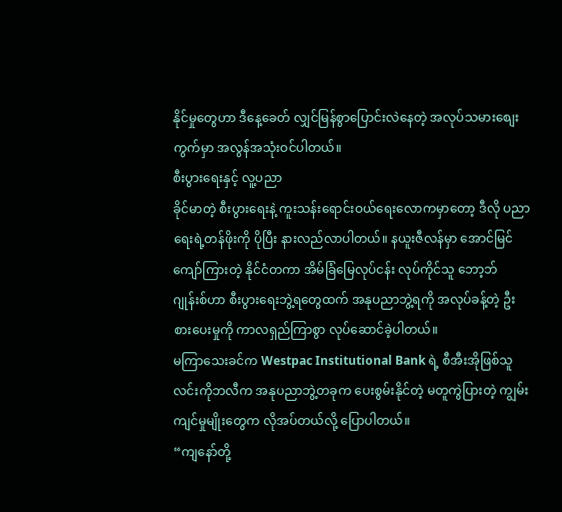နိုင်မှုတွေဟာ ဒီနေ့ခေတ် လျှင်မြန်စွာပြောင်းလဲနေတဲ့ အလုပ်သမားစျေးကွက်မှာ အလွန်အသုံးဝင်ပါတယ်။
စီးပွားရေးနှင့် လူ့ပညာ
ခိုင်မာတဲ့ စီးပွားရေးနဲ့ ကူးသန်းရောင်းဝယ်ရေးလောကမှာတော့ ဒီလို ပညာရေးရဲ့တန်ဖိုးကို ပိုပြီး နားလည်လာပါတယ်။ နယူးဇီလန်မှာ အောင်မြင်ကျော်ကြားတဲ့ နိုင်ငံတကာ အိမ်ခြံမြေလုပ်ငန်း လုပ်ကိုင်သူ ဘော့ဘ်ဂျုန်းစ်ဟာ စီးပွားရေးဘွဲ့ရတွေထက် အနုပညာဘွဲ့ရကို အလုပ်ခန့်တဲ့ ဦးစားပေးမှုကို ကာလရှည်ကြာစွာ လုပ်ဆောင်ခဲ့ပါတယ်။
မကြာသေးခင်က Westpac Institutional Bank ရဲ့ စီအီးအိုဖြစ်သူ လင်းကိုဘလီက အနုပညာဘွဲ့တခုက ပေးစွမ်းနိုင်တဲ့ မတူကွဲပြားတဲ့ ကျွမ်းကျင်မှုမျိုးတွေက လိုအပ်တယ်လို့ ပြောပါတယ်။
“ကျနော်တို့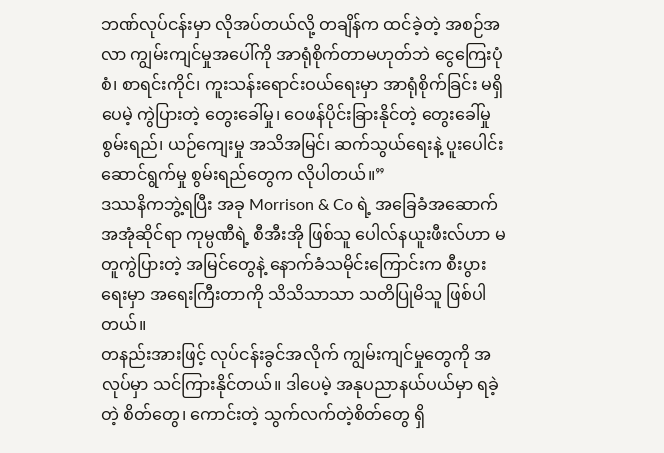ဘဏ်လုပ်ငန်းမှာ လိုအပ်တယ်လို့ တချိန်က ထင်ခဲ့တဲ့ အစဉ်အလာ ကျွမ်းကျင်မှုအပေါ်ကို အာရုံစိုက်တာမဟုတ်ဘဲ ငွေကြေးပုံစံ၊ စာရင်းကိုင်၊ ကူးသန်းရောင်းဝယ်ရေးမှာ အာရုံစိုက်ခြင်း မရှိပေမဲ့ ကွဲပြားတဲ့ တွေးခေါ်မှု၊ ဝေဖန်ပိုင်းခြားနိုင်တဲ့ တွေးခေါ်မှုစွမ်းရည်၊ ယဉ်ကျေးမှု အသိအမြင်၊ ဆက်သွယ်ရေးနဲ့ ပူးပေါင်းဆောင်ရွက်မှု စွမ်းရည်တွေက လိုပါတယ်။”
ဒဿနိကဘွဲ့ရပြီး အခု Morrison & Co ရဲ့ အခြေခံအဆောက်အအုံဆိုင်ရာ ကုမ္ပဏီရဲ့ စီအီးအို ဖြစ်သူ ပေါလ်နယူးဖီးလ်ဟာ မတူကွဲပြားတဲ့ အမြင်တွေနဲ့ နောက်ခံသမိုင်းကြောင်းက စီးပွားရေးမှာ အရေးကြီးတာကို သိသိသာသာ သတိပြုမိသူ ဖြစ်ပါတယ်။
တနည်းအားဖြင့် လုပ်ငန်းခွင်အလိုက် ကျွမ်းကျင်မှုတွေကို အလုပ်မှာ သင်ကြားနိုင်တယ်။ ဒါပေမဲ့ အနုပညာနယ်ပယ်မှာ ရခဲ့တဲ့ စိတ်တွေ၊ ကောင်းတဲ့ သွက်လက်တဲ့စိတ်တွေ ရှိ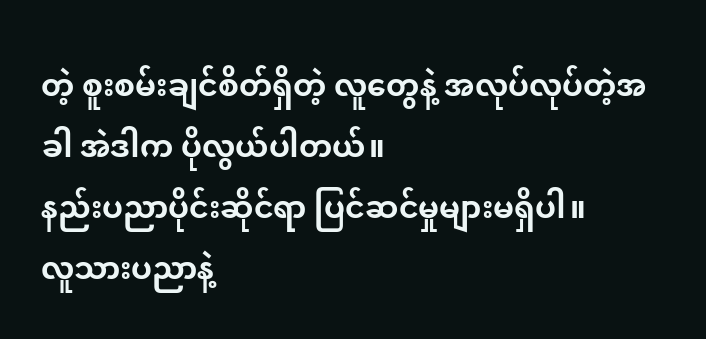တဲ့ စူးစမ်းချင်စိတ်ရှိတဲ့ လူတွေနဲ့ အလုပ်လုပ်တဲ့အခါ အဲဒါက ပိုလွယ်ပါတယ်။
နည်းပညာပိုင်းဆိုင်ရာ ပြင်ဆင်မှုများမရှိပါ။
လူသားပညာနဲ့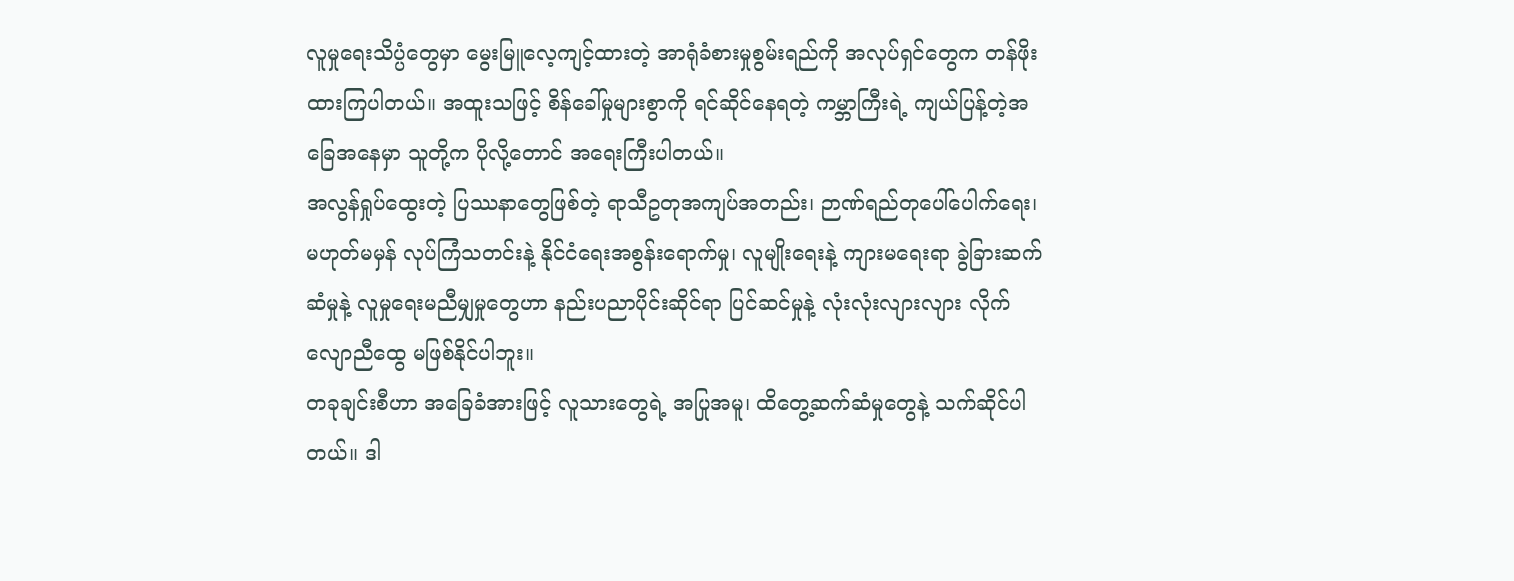လူမှုရေးသိပ္ပံတွေမှာ မွေးမြူလေ့ကျင့်ထားတဲ့ အာရုံခံစားမှုစွမ်းရည်ကို အလုပ်ရှင်တွေက တန်ဖိုးထားကြပါတယ်။ အထူးသဖြင့် စိန်ခေါ်မှုများစွာကို ရင်ဆိုင်နေရတဲ့ ကမ္ဘာကြီးရဲ့ ကျယ်ပြန့်တဲ့အခြေအနေမှာ သူတို့က ပိုလို့တောင် အရေးကြီးပါတယ်။
အလွန်ရှုပ်ထွေးတဲ့ ပြဿနာတွေဖြစ်တဲ့ ရာသီဥတုအကျပ်အတည်း၊ ဉာဏ်ရည်တုပေါ်ပေါက်ရေး၊ မဟုတ်မမှန် လုပ်ကြံသတင်းနဲ့ နိုင်ငံရေးအစွန်းရောက်မှု၊ လူမျိုးရေးနဲ့ ကျားမရေးရာ ခွဲခြားဆက်ဆံမှုနဲ့ လူမှုရေးမညီမျှမှုတွေဟာ နည်းပညာပိုင်းဆိုင်ရာ ပြင်ဆင်မှုနဲ့ လုံးလုံးလျားလျား လိုက်လျောညီထွေ မဖြစ်နိုင်ပါဘူး။
တခုချင်းစီဟာ အခြေခံအားဖြင့် လူသားတွေရဲ့ အပြုအမူ၊ ထိတွေ့ဆက်ဆံမှုတွေနဲ့ သက်ဆိုင်ပါတယ်။ ဒါ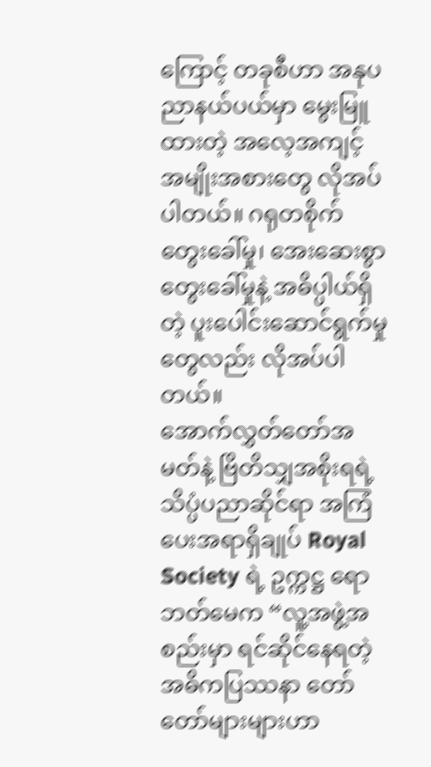ကြောင့် တခုစီဟာ အနုပညာနယ်ပယ်မှာ မွေးမြူထားတဲ့ အလေ့အကျင့် အမျိုးအစားတွေ လိုအပ်ပါတယ်။ ဂရုတစိုက် တွေးခေါ်မှု၊ အေးဆေးစွာ တွေးခေါ်မှုနဲ့ အဓိပ္ပါယ်ရှိတဲ့ ပူးပေါင်းဆောင်ရွက်မှုတွေလည်း လိုအပ်ပါတယ်။
အောက်လွှတ်တော်အမတ်နဲ့ ဗြိတိသျှအစိုးရရဲ့ သိပ္ပံပညာဆိုင်ရာ အကြံပေးအရာရှိချုပ် Royal Society ရဲ့ ဥက္ကဋ္ဌ ရောဘတ်မေက “လူ့အဖွဲ့အစည်းမှာ ရင်ဆိုင်နေရတဲ့ အဓိကပြဿနာ တော်တော်များများဟာ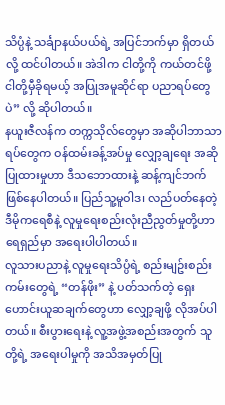သိပ္ပံနဲ့ သင်္ချာနယ်ပယ်ရဲ့ အပြင်ဘက်မှာ ရှိတယ်လို့ ထင်ပါတယ်။ အဲဒါက ငါတို့ကို ကယ်တင်ဖို့ ငါတို့မှီခိုရမယ့် အပြုအမူဆိုင်ရာ ပညာရပ်တွေပဲ” လို့ ဆိုပါတယ်။
နယူးဇီလန်က တက္ကသိုလ်တွေမှာ အဆိုပါဘာသာရပ်တွေက ဝန်ထမ်းခန့်အပ်မှု လျှော့ချရေး အဆိုပြုထားမှုဟာ ဒီသဘောထားနဲ့ ဆန့်ကျင်ဘက် ဖြစ်နေပါတယ်။ ပြည်သူ့မူဝါဒ၊ လည်ပတ်နေတဲ့ ဒီမိုကရေစီနဲ့ လူမှုရေးစည်းလုံးညီညွတ်မှုတို့ဟာ ရေရှည်မှာ အရေးပါပါတယ်။
လူသားပညာနဲ့ လူမှုရေးသိပ္ပံရဲ့ စည်းမျဥ်းစည်းကမ်းတွေရဲ့ “တန်ဖိုး” နဲ့ ပတ်သက်တဲ့ ရှေးဟောင်းယူဆချက်တွေဟာ လျှော့ချဖို့ လိုအပ်ပါတယ်။ စီးပွားရေးနဲ့ လူ့အဖွဲ့အစည်းအတွက် သူတို့ရဲ့ အရေးပါမှုကို အသိအမှတ်ပြု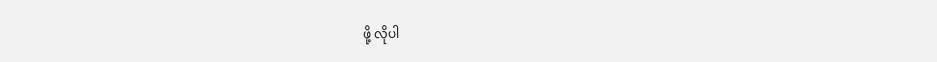ဖို့ လိုပါ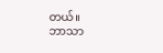တယ်။
ဘာသာ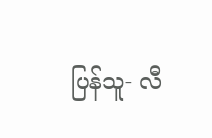ပြန်သူ- လီ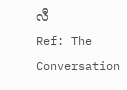လီ
Ref: The Conversation